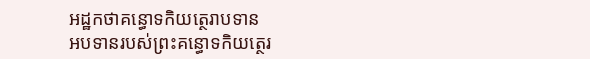អដ្ឋកថាគន្ធោទកិយត្ថេរាបទាន
អបទានរបស់ព្រះគន្ធោទកិយត្ថេរ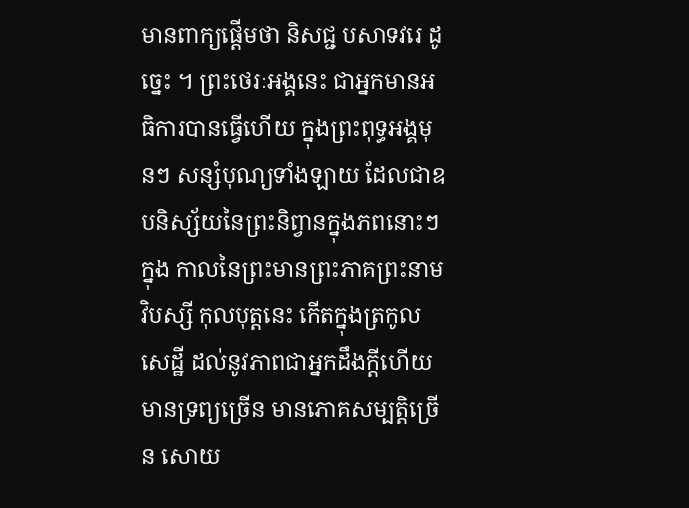មានពាក្យផ្តើមថា និសជ្ជ បសាទវរេ ដូច្នេះ ។ ព្រះថេរៈអង្គនេះ ជាអ្នកមានអធិការបានធ្វើហើយ ក្នុងព្រះពុទ្ធអង្គមុនៗ សន្សំបុណ្យទាំងឡាយ ដែលជាឧបនិស្ស័យនៃព្រះនិព្វានក្នុងភពនោះៗ ក្នុង កាលនៃព្រះមានព្រះភាគព្រះនាមវិបស្សី កុលបុត្តនេះ កើតក្នុងត្រកូលសេដ្ឋី ដល់នូវភាពជាអ្នកដឹងក្តីហើយ មានទ្រព្យច្រើន មានភោគសម្បត្តិច្រើន សោយ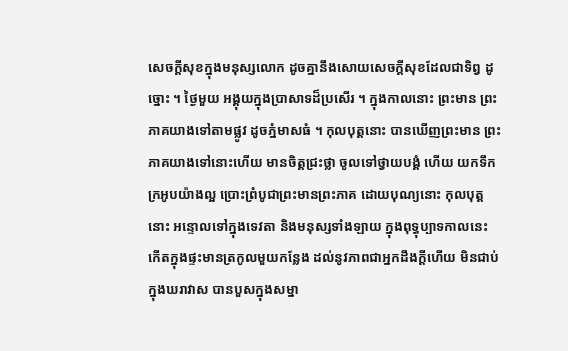សេចក្តីសុខក្នុងមនុស្សលោក ដូចគ្នានឹងសោយសេចក្តីសុខដែលជាទិព្វ ដូច្នោះ ។ ថ្ងៃមួយ អង្គុយក្នុងប្រាសាទដ៏ប្រសើរ ។ ក្នុងកាលនោះ ព្រះមាន ព្រះភាគយាងទៅតាមផ្លូវ ដូចភ្នំមាសធំ ។ កុលបុត្តនោះ បានឃើញព្រះមាន ព្រះភាគយាងទៅនោះហើយ មានចិត្តជ្រះថ្លា ចូលទៅថ្វាយបង្គំ ហើយ យកទឹកក្រអូបយ៉ាងល្អ ប្រោះព្រំបូជាព្រះមានព្រះភាគ ដោយបុណ្យនោះ កុលបុត្តនោះ អន្ទោលទៅក្នុងទេវតា និងមនុស្សទាំងឡាយ ក្នុងពុទ្ធុប្បាទកាលនេះ កើតក្នុងផ្ទះមានត្រកូលមួយកន្លែង ដល់នូវភាពជាអ្នកដឹងក្តីហើយ មិនជាប់ក្នុងឃរាវាស បានបួសក្នុងសម្នា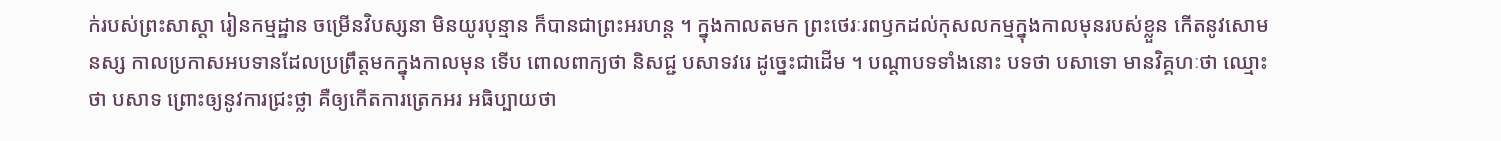ក់របស់ព្រះសាស្តា រៀនកម្មដ្ឋាន ចម្រើនវិបស្សនា មិនយូរបុន្មាន ក៏បានជាព្រះអរហន្ត ។ ក្នុងកាលតមក ព្រះថេរៈរពឫកដល់កុសលកម្មក្នុងកាលមុនរបស់ខ្លួន កើតនូវសោមនស្ស កាលប្រកាសអបទានដែលប្រព្រឹត្តមកក្នុងកាលមុន ទើប ពោលពាក្យថា និសជ្ជ បសាទវរេ ដូច្នេះជាដើម ។ បណ្តាបទទាំងនោះ បទថា បសាទោ មានវិគ្គហៈថា ឈ្មោះថា បសាទ ព្រោះឲ្យនូវការជ្រះថ្លា គឺឲ្យកើតការត្រេកអរ អធិប្បាយថា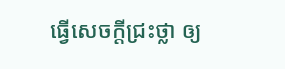ធ្វើសេចក្តីជ្រះថ្លា ឲ្យ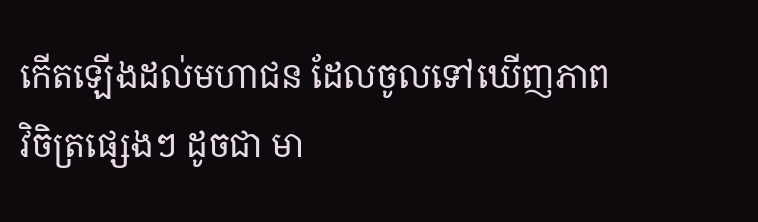កើតឡើងដល់មហាជន ដែលចូលទៅឃើញភាពវិចិត្រផ្សេងៗ ដូចជា មា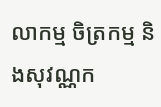លាកម្ម ចិត្រកម្ម និងសុវណ្ណក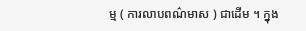ម្ម ( ការលាបពណ៌មាស ) ជាដើម ។ ក្នុង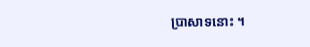ប្រាសាទនោះ ។